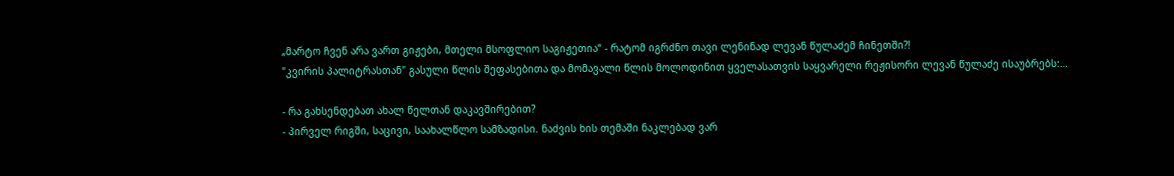„მარტო ჩვენ არა ვართ გიჟები, მთელი მსოფლიო საგიჟეთია“ - რატომ იგრძნო თავი ლენინად ლევან წულაძემ ჩინეთში?!
"კვირის პალიტრასთან" გასული წლის შეფასებითა და მომავალი წლის მოლოდინით ყველასათვის საყვარელი რეჟისორი ლევან წულაძე ისაუბრებს:…

- რა გახსენდებათ ახალ წელთან დაკავშირებით?
- პირველ რიგში, საცივი, საახალწლო სამზადისი. ნაძვის ხის თემაში ნაკლებად ვარ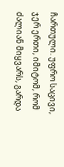ჩართული. უფრო საცივი, ჯერ ერთი, იმიტომ, რომ ძალიან მიყვარს, გარდა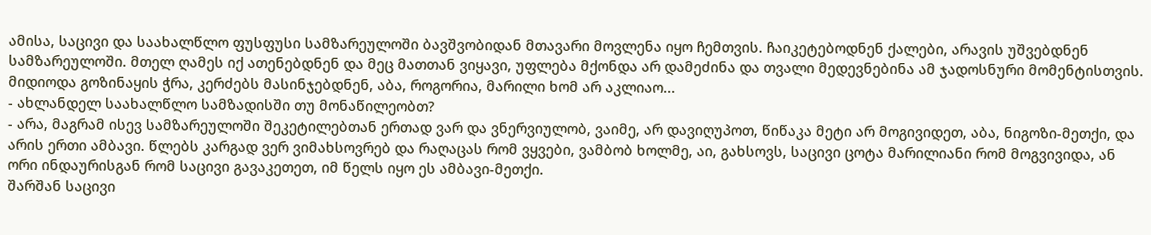ამისა, საცივი და საახალწლო ფუსფუსი სამზარეულოში ბავშვობიდან მთავარი მოვლენა იყო ჩემთვის. ჩაიკეტებოდნენ ქალები, არავის უშვებდნენ სამზარეულოში. მთელ ღამეს იქ ათენებდნენ და მეც მათთან ვიყავი, უფლება მქონდა არ დამეძინა და თვალი მედევნებინა ამ ჯადოსნური მომენტისთვის. მიდიოდა გოზინაყის ჭრა, კერძებს მასინჯებდნენ, აბა, როგორია, მარილი ხომ არ აკლიაო...
- ახლანდელ საახალწლო სამზადისში თუ მონაწილეობთ?
- არა, მაგრამ ისევ სამზარეულოში შეკეტილებთან ერთად ვარ და ვნერვიულობ, ვაიმე, არ დავიღუპოთ, წიწაკა მეტი არ მოგივიდეთ, აბა, ნიგოზი-მეთქი, და არის ერთი ამბავი. წლებს კარგად ვერ ვიმახსოვრებ და რაღაცას რომ ვყვები, ვამბობ ხოლმე, აი, გახსოვს, საცივი ცოტა მარილიანი რომ მოგვივიდა, ან ორი ინდაურისგან რომ საცივი გავაკეთეთ, იმ წელს იყო ეს ამბავი-მეთქი.
შარშან საცივი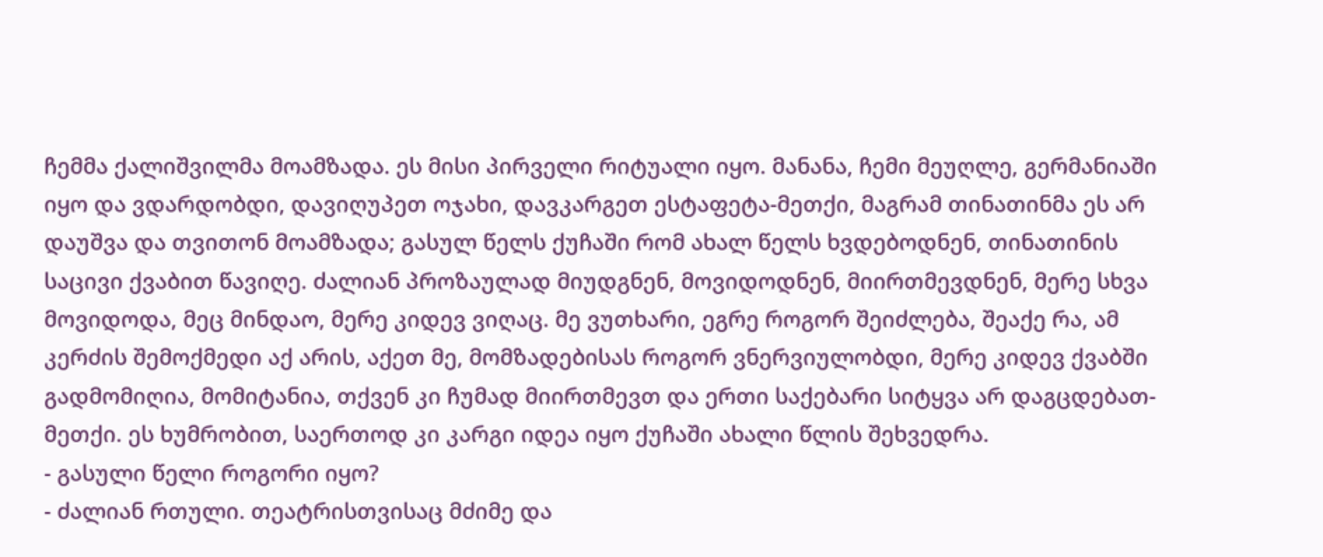ჩემმა ქალიშვილმა მოამზადა. ეს მისი პირველი რიტუალი იყო. მანანა, ჩემი მეუღლე, გერმანიაში იყო და ვდარდობდი, დავიღუპეთ ოჯახი, დავკარგეთ ესტაფეტა-მეთქი, მაგრამ თინათინმა ეს არ დაუშვა და თვითონ მოამზადა; გასულ წელს ქუჩაში რომ ახალ წელს ხვდებოდნენ, თინათინის საცივი ქვაბით წავიღე. ძალიან პროზაულად მიუდგნენ, მოვიდოდნენ, მიირთმევდნენ, მერე სხვა მოვიდოდა, მეც მინდაო, მერე კიდევ ვიღაც. მე ვუთხარი, ეგრე როგორ შეიძლება, შეაქე რა, ამ კერძის შემოქმედი აქ არის, აქეთ მე, მომზადებისას როგორ ვნერვიულობდი, მერე კიდევ ქვაბში გადმომიღია, მომიტანია, თქვენ კი ჩუმად მიირთმევთ და ერთი საქებარი სიტყვა არ დაგცდებათ-მეთქი. ეს ხუმრობით, საერთოდ კი კარგი იდეა იყო ქუჩაში ახალი წლის შეხვედრა.
- გასული წელი როგორი იყო?
- ძალიან რთული. თეატრისთვისაც მძიმე და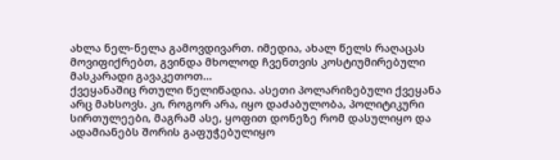ახლა ნელ-ნელა გამოვდივართ. იმედია, ახალ წელს რაღაცას მოვიფიქრებთ, გვინდა მხოლოდ ჩვენთვის კოსტიუმირებული მასკარადი გავაკეთოთ...
ქვეყანაშიც რთული წელიწადია. ასეთი პოლარიზებული ქვეყანა არც მახსოვს. კი, როგორ არა, იყო დაძაბულობა, პოლიტიკური სირთულეები, მაგრამ ასე, ყოფით დონეზე რომ დასულიყო და ადამიანებს შორის გაფუჭებულიყო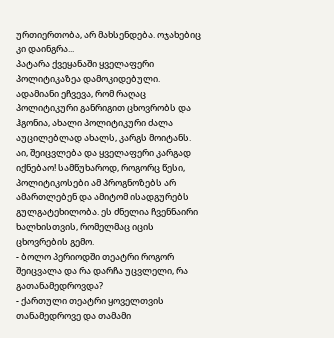ურთიერთობა, არ მახსენდება. ოჯახებიც კი დაინგრა...
პატარა ქვეყანაში ყველაფერი პოლიტიკაზეა დამოკიდებული. ადამიანი ეჩვევა, რომ რაღაც პოლიტიკური განრიგით ცხოვრობს და ჰგონია, ახალი პოლიტიკური ძალა აუცილებლად ახალს, კარგს მოიტანს. აი, შეიცვლება და ყველაფერი კარგად იქნებაო! სამწუხაროდ, როგორც წესი, პოლიტიკოსები ამ პროგნოზებს არ ამართლებენ და ამიტომ ისადგურებს გულგატეხილობა. ეს ძნელია ჩვენნაირი ხალხისთვის, რომელმაც იცის ცხოვრების გემო.
- ბოლო პერიოდში თეატრი როგორ შეიცვალა და რა დარჩა უცვლელი, რა გათანამედროვდა?
- ქართული თეატრი ყოველთვის თანამედროვე და თამამი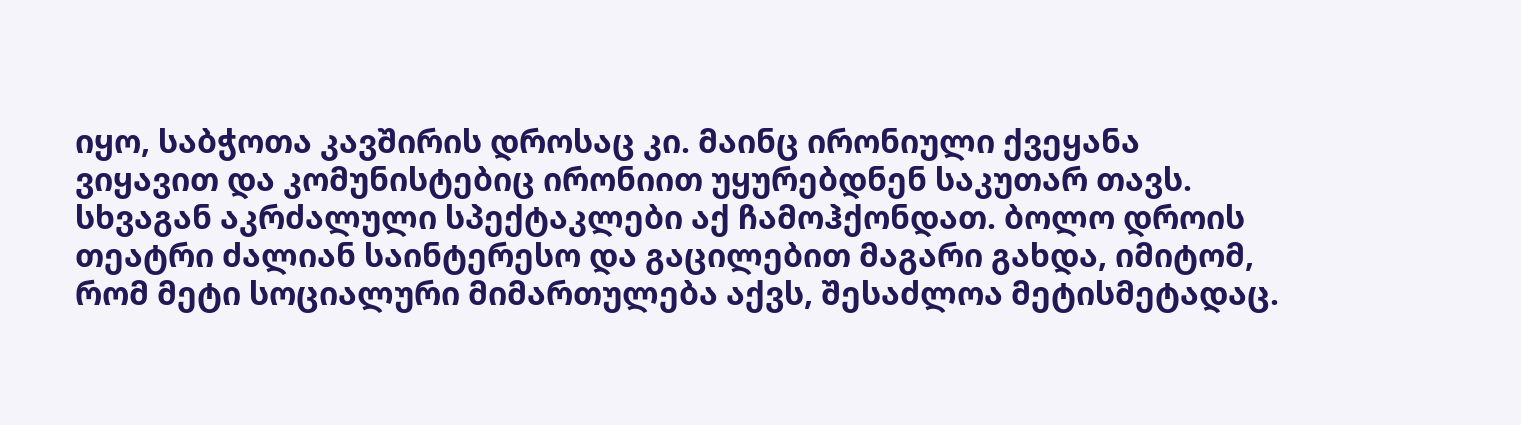იყო, საბჭოთა კავშირის დროსაც კი. მაინც ირონიული ქვეყანა ვიყავით და კომუნისტებიც ირონიით უყურებდნენ საკუთარ თავს. სხვაგან აკრძალული სპექტაკლები აქ ჩამოჰქონდათ. ბოლო დროის თეატრი ძალიან საინტერესო და გაცილებით მაგარი გახდა, იმიტომ, რომ მეტი სოციალური მიმართულება აქვს, შესაძლოა მეტისმეტადაც.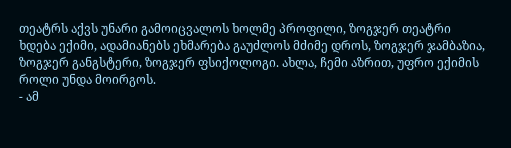თეატრს აქვს უნარი გამოიცვალოს ხოლმე პროფილი, ზოგჯერ თეატრი ხდება ექიმი, ადამიანებს ეხმარება გაუძლოს მძიმე დროს, ზოგჯერ ჯამბაზია, ზოგჯერ განგსტერი, ზოგჯერ ფსიქოლოგი. ახლა, ჩემი აზრით, უფრო ექიმის როლი უნდა მოირგოს.
- ამ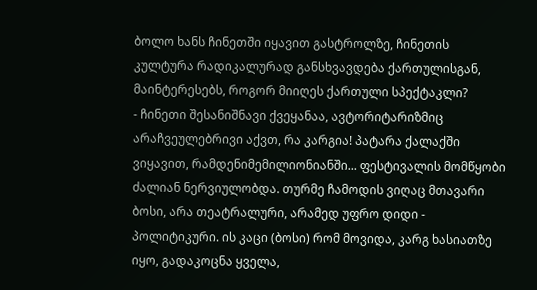ბოლო ხანს ჩინეთში იყავით გასტროლზე, ჩინეთის კულტურა რადიკალურად განსხვავდება ქართულისგან, მაინტერესებს, როგორ მიიღეს ქართული სპექტაკლი?
- ჩინეთი შესანიშნავი ქვეყანაა, ავტორიტარიზმიც არაჩვეულებრივი აქვთ, რა კარგია! პატარა ქალაქში ვიყავით, რამდენიმემილიონიანში... ფესტივალის მომწყობი ძალიან ნერვიულობდა. თურმე ჩამოდის ვიღაც მთავარი ბოსი, არა თეატრალური, არამედ უფრო დიდი - პოლიტიკური. ის კაცი (ბოსი) რომ მოვიდა, კარგ ხასიათზე იყო, გადაკოცნა ყველა,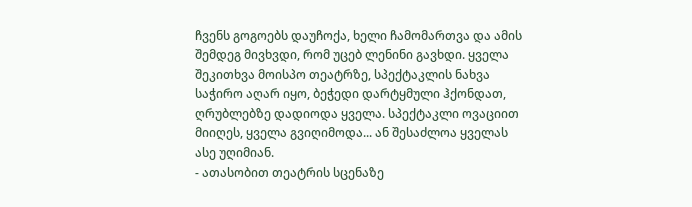ჩვენს გოგოებს დაუჩოქა, ხელი ჩამომართვა და ამის შემდეგ მივხვდი, რომ უცებ ლენინი გავხდი. ყველა შეკითხვა მოისპო თეატრზე, სპექტაკლის ნახვა საჭირო აღარ იყო, ბეჭედი დარტყმული ჰქონდათ, ღრუბლებზე დადიოდა ყველა. სპექტაკლი ოვაციით მიიღეს, ყველა გვიღიმოდა... ან შესაძლოა ყველას ასე უღიმიან.
- ათასობით თეატრის სცენაზე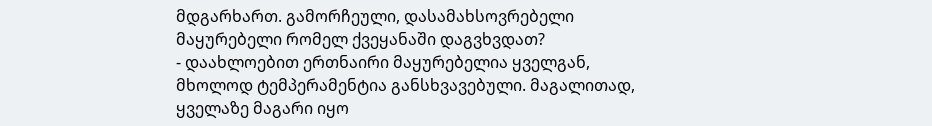მდგარხართ. გამორჩეული, დასამახსოვრებელი მაყურებელი რომელ ქვეყანაში დაგვხვდათ?
- დაახლოებით ერთნაირი მაყურებელია ყველგან, მხოლოდ ტემპერამენტია განსხვავებული. მაგალითად, ყველაზე მაგარი იყო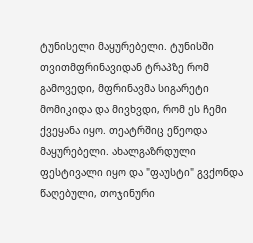ტუნისელი მაყურებელი. ტუნისში თვითმფრინავიდან ტრაპზე რომ გამოვედი, მფრინავმა სიგარეტი მომიკიდა და მივხვდი, რომ ეს ჩემი ქვეყანა იყო. თეატრშიც ეწეოდა მაყურებელი. ახალგაზრდული ფესტივალი იყო და "ფაუსტი" გვქონდა წაღებული, თოჯინური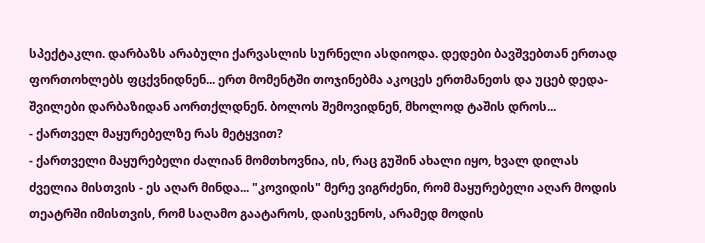სპექტაკლი. დარბაზს არაბული ქარვასლის სურნელი ასდიოდა. დედები ბავშვებთან ერთად ფორთოხლებს ფცქვნიდნენ... ერთ მომენტში თოჯინებმა აკოცეს ერთმანეთს და უცებ დედა-შვილები დარბაზიდან აორთქლდნენ. ბოლოს შემოვიდნენ, მხოლოდ ტაშის დროს...
- ქართველ მაყურებელზე რას მეტყვით?
- ქართველი მაყურებელი ძალიან მომთხოვნია, ის, რაც გუშინ ახალი იყო, ხვალ დილას ძველია მისთვის - ეს აღარ მინდა... "კოვიდის" მერე ვიგრძენი, რომ მაყურებელი აღარ მოდის თეატრში იმისთვის, რომ საღამო გაატაროს, დაისვენოს, არამედ მოდის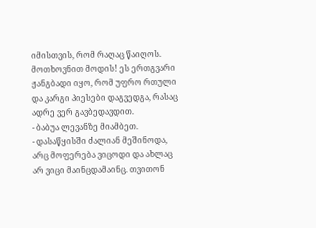იმისთვის, რომ რაღაც წაიღოს. მოთხოვნით მოდის! ეს ერთგვარი ჟანგბადი იყო, რომ უფრო რთული და კარგი პიესები დაგვედგა, რასაც ადრე ვერ გავბედავდით.
- ბაბუა ლევანზე მიამბეთ.
- დასაწყისში ძალიან მეშინოდა, არც მოფერება ვიცოდი და ახლაც არ ვიცი მაინცდამაინც. თვითონ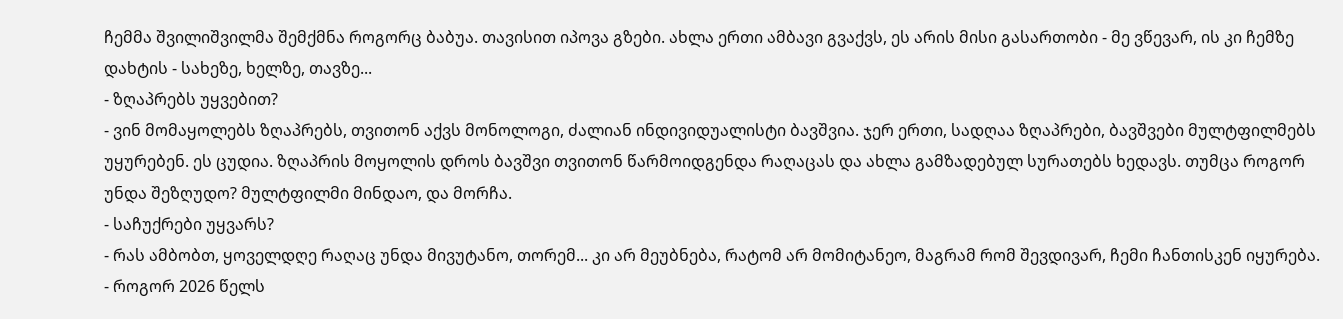ჩემმა შვილიშვილმა შემქმნა როგორც ბაბუა. თავისით იპოვა გზები. ახლა ერთი ამბავი გვაქვს, ეს არის მისი გასართობი - მე ვწევარ, ის კი ჩემზე დახტის - სახეზე, ხელზე, თავზე...
- ზღაპრებს უყვებით?
- ვინ მომაყოლებს ზღაპრებს, თვითონ აქვს მონოლოგი, ძალიან ინდივიდუალისტი ბავშვია. ჯერ ერთი, სადღაა ზღაპრები, ბავშვები მულტფილმებს უყურებენ. ეს ცუდია. ზღაპრის მოყოლის დროს ბავშვი თვითონ წარმოიდგენდა რაღაცას და ახლა გამზადებულ სურათებს ხედავს. თუმცა როგორ უნდა შეზღუდო? მულტფილმი მინდაო, და მორჩა.
- საჩუქრები უყვარს?
- რას ამბობთ, ყოველდღე რაღაც უნდა მივუტანო, თორემ... კი არ მეუბნება, რატომ არ მომიტანეო, მაგრამ რომ შევდივარ, ჩემი ჩანთისკენ იყურება.
- როგორ 2026 წელს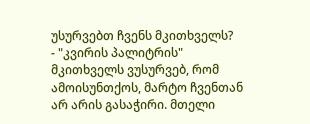უსურვებთ ჩვენს მკითხველს?
- "კვირის პალიტრის" მკითხველს ვუსურვებ, რომ ამოისუნთქოს, მარტო ჩვენთან არ არის გასაჭირი. მთელი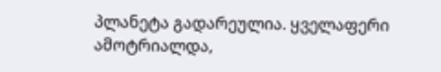პლანეტა გადარეულია. ყველაფერი ამოტრიალდა,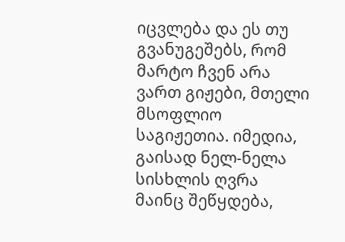იცვლება და ეს თუ გვანუგეშებს, რომ მარტო ჩვენ არა ვართ გიჟები, მთელი მსოფლიო საგიჟეთია. იმედია, გაისად ნელ-ნელა სისხლის ღვრა მაინც შეწყდება,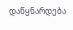დაწყნარდება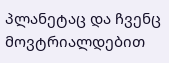პლანეტაც და ჩვენც მოვტრიალდებით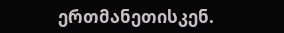ერთმანეთისკენ.